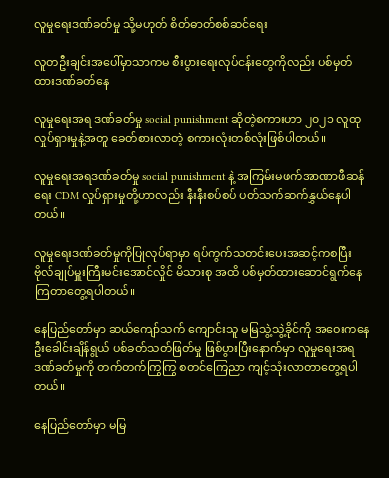လူမှုရေးဒဏ်ခတ်မှု သို့မဟုတ် စိတ်ဓာတ်စစ်ဆင်ရေး

လူတဦးချင်းအပေါ်မှာသာကမ စီးပွားရေးလုပ်ငန်းတွေကိုလည်း ပစ်မှတ်ထားဒဏ်ခတ်နေ

လူမှုရေးအရ ဒဏ်ခတ်မှု social punishment ဆိုတဲ့စကားဟာ ၂၀၂၁ လူထုလှုပ်ရှားမှုနဲ့အတူ ခေတ်စားလာတဲ့ စကားလုံးတစ်လုံးဖြစ်ပါတယ်။

လူမှုရေးအရဒဏ်ခတ်မှု social punishment နဲ့ အကြမ်းမဖက်အာဏာဖီဆန်ရေး CDM လှုပ်ရှားမှုတို့ဟာလည်း နီးနီးစပ်စပ် ပတ်သက်ဆက်နွှယ်နေပါတယ်။

လူမှုရေးဒဏ်ခတ်မှုကိုပြုလုပ်ရာမှာ ရပ်ကွက်သတင်းပေးအဆင့်ကစပြီး ဗိုလ်ချုပ်မှူးကြီးမင်းအောင်လှိုင် မိသားစု အထိ ပစ်မှတ်ထားဆောင်ရွက်နေကြတာတွေ့ရပါတယ်။

နေပြည်တော်မှာ ဆယ်ကျော်သက် ကျောင်းသူ မမြသွဲ့သွဲ့ခိုင်ကို အဝေးကနေ ဦးခေါင်းချိန်ရွယ် ပစ်ခတ်သတ်ဖြတ်မှု ဖြစ်ပွားပြီးနောက်မှာ လူမှုရေးအရဒဏ်ခတ်မှုကို တက်တက်ကြွကြွ စတင်ကြေညာ ကျင့်သုံးလာတာတွေ့ရပါတယ်။

နေပြည်တော်မှာ မမြ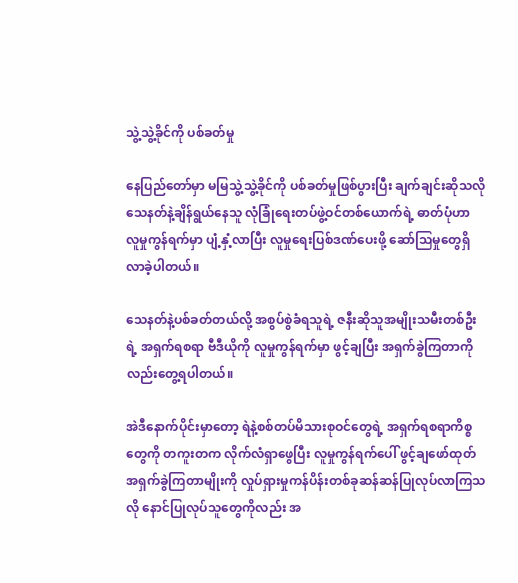သွဲ့သွဲ့ခိုင်ကို ပစ်ခတ်မှု

နေပြည်တော်မှာ မမြသွဲ့သွဲ့ခိုင်ကို ပစ်ခတ်မှုဖြစ်ပွားပြီး ချက်ချင်းဆိုသလို သေနတ်နဲ့ချိန်ရွယ်နေသူ လုံခြုံရေးတပ်ဖွဲ့ဝင်တစ်ယောက်ရဲ့ ဓာတ်ပုံဟာ လူမှုကွန်ရက်မှာ ပျံ့နှံ့လာပြီး လူမှုရေးပြစ်ဒဏ်ပေးဖို့ ဆော်သြမှုတွေရှိလာခဲ့ပါတယ်။

သေနတ်နဲ့ပစ်ခတ်တယ်လို့ အစွပ်စွဲခံရသူရဲ့ ဇနီးဆိုသူအမျိုးသမီးတစ်ဦးရဲ့ အရှက်ရစရာ ဗီဒီယိုကို လူမှုကွန်ရက်မှာ ဖွင့်ချပြီး အရှက်ခွဲကြတာကိုလည်းတွေ့ရပါတယ်။

အဲဒီနောက်ပိုင်းမှာတော့ ရဲနဲ့စစ်တပ်မိသားစုဝင်တွေရဲ့ အရှက်ရစရာကိစ္စတွေကို တကူးတက လိုက်လံရှာဖွေပြီး လူမှုကွန်ရက်ပေါ် ဖွင့်ချဖော်ထုတ်အရှက်ခွဲကြတာမျိုးကို လှုပ်ရှားမှုကန်ပိန်းတစ်ခုဆန်ဆန်ပြုလုပ်လာကြသလို နောင်ပြုလုပ်သူတွေကိုလည်း အ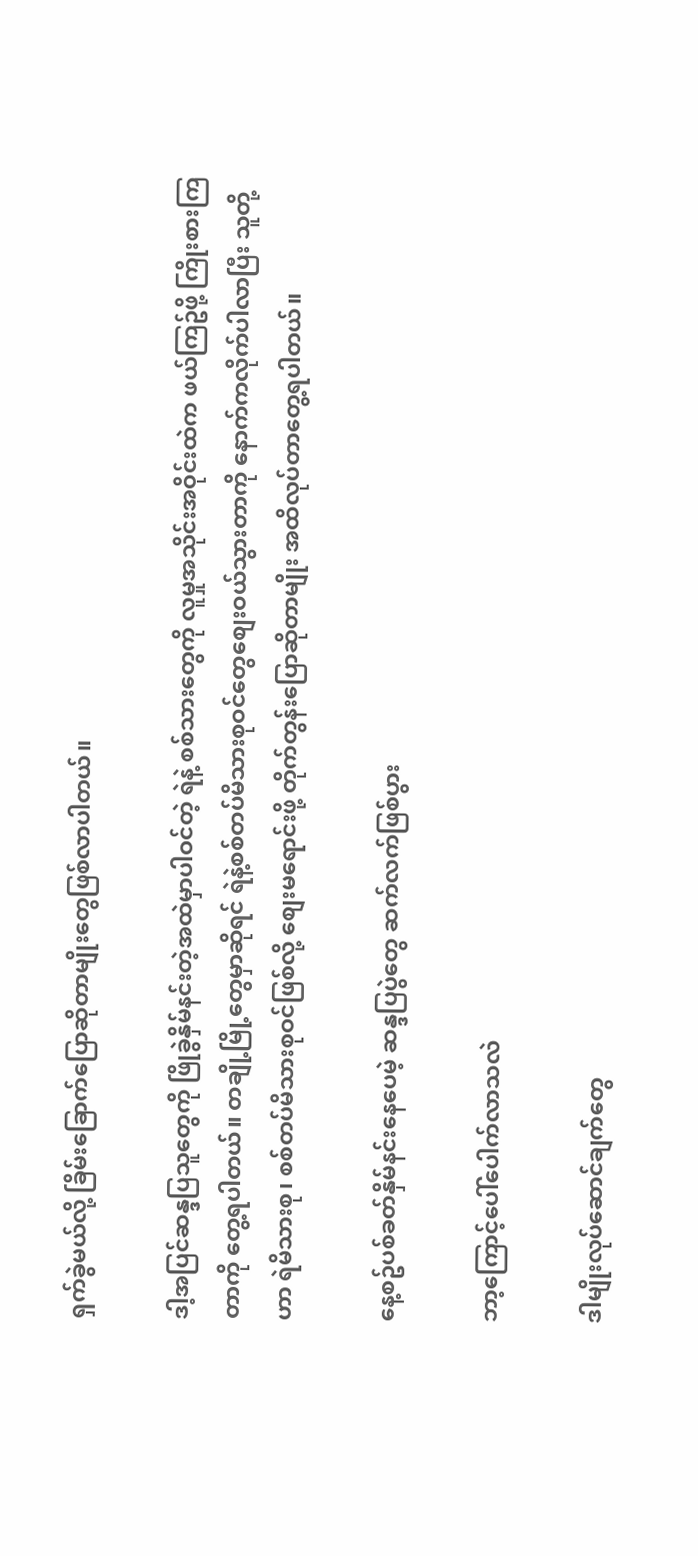ရှက်ခွဲမယ်လို့ ခြိမ်းခြောက်ပြောဆိုတာမျိုးတွေဖြစ်လာပါတယ်။

ဒါ့အပြင်ဆန္ဒပြသူတွေကို ဖြိုခွဲနှိမ်နင်းတဲ့အထဲမှာပါဝင်တဲ့ ရဲနဲ့ စစ်သားတွေကို လူမှုအသိုင်းအဝိုင်းထဲက ဖယ်ကြဥ်ဖို့ ကြိုးစားကြတာကို တွေ့ရပါတယ်။ တချို့မြို့တွေမှာဆိုရင် ရဲနဲ့စစ်တပ်မိသားစုဝင်တွေစျေးဝယ်သွားတာကို နောက်ကလိုက်ပါလာပြီး သူတို့ဟာ ရဲမိသားစု၊ စစ်တပ်မိသားစုဝင်ဖြစ်လို့ စျေးမရောင်းဖို့ တိုက်တွန်းပြောဆိုတာမျိုး အထိလုပ်တာတွေ့ရပါတယ်။

နေ့စဥ်ပစ်ခတ်နှိမ်နင်းနေပေမဲ့ ဆန္ဒပြပွဲတွေ ဆက်လက်ဖြစ်ပွား

ဘာ့ကြောင့်ပေါ်ပေါက်လာသလဲ

ဒါမျိုးလုပ်ဆောင်ချက်တွေ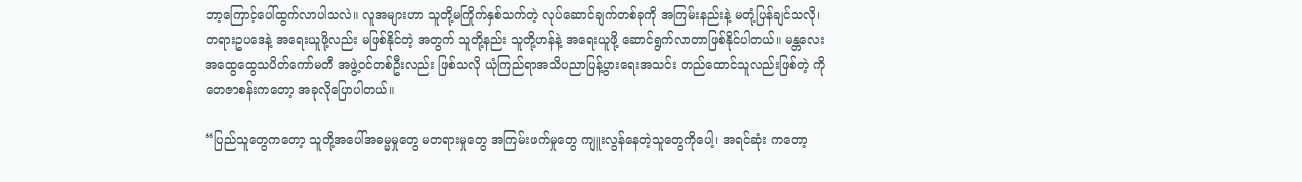ဘာ့ကြောင့်ပေါ်ထွက်လာပါသလဲ။ လူအများဟာ သူတို့မကြိုက်နှစ်သက်တဲ့ လုပ်ဆောင်ချက်တစ်ခုကို အကြမ်းနည်းနဲ့ မတုံ့ပြန်ချင်သလို၊ တရားဥပဒေနဲ့ အရေးယူဖို့လည်း မဖြစ်နိုင်တဲ့ အတွက် သူတို့နည်း သူတို့ဟန်နဲ့ အရေးယူဖို့ ဆောင်ရွက်လာတာဖြစ်နိုင်ပါတယ်။ မန္တလေးအထွေထွေသပိတ်ကော်မတီ အဖွဲ့ဝင်တစ်ဦးလည်း ဖြစ်သလို ယုံကြည်ရာအသိပညာပြန့်ပွားရေးအသင်း တည်ထောင်သူလည်းဖြစ်တဲ့ ကိုတေဇာစန်းကတော့ အခုလိုပြောပါတယ်။

“ပြည်သူတွေကတော့ သူတို့အပေါ်အဓမ္မမှုတွေ မတရားမှုတွေ အကြမ်းဖက်မှုတွေ ကျူးလွန်နေတဲ့သူတွေကိုပေါ့၊ အရင်ဆုံး ကတော့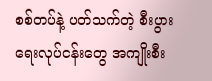စစ်တပ်နဲ့ ပတ်သက်တဲ့ စီးပွားရေးလုပ်ငန်းတွေ အကျိုးစီး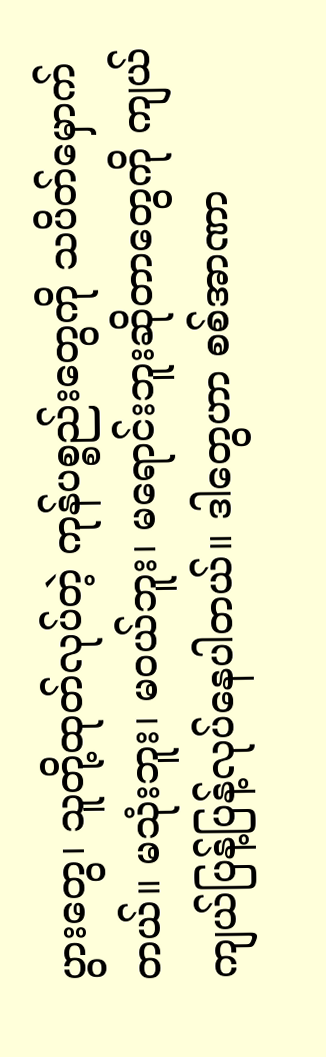ပွားတွေ၊ သူတို့ထုတ်လုပ်တဲ့ ကုန်ပစ္စည်းတွေကို သပိတ်မှောက်တယ်။ မသုံးဘူး၊ မဝယ်ဘူး၊ မရောင်းဘူးဆိုတာတွေကို ကျယ်ကျယ်ပြန့်ပြန့်လုပ်နေပါတယ်။ ဒါတွေဟာ စစ်အာဏာ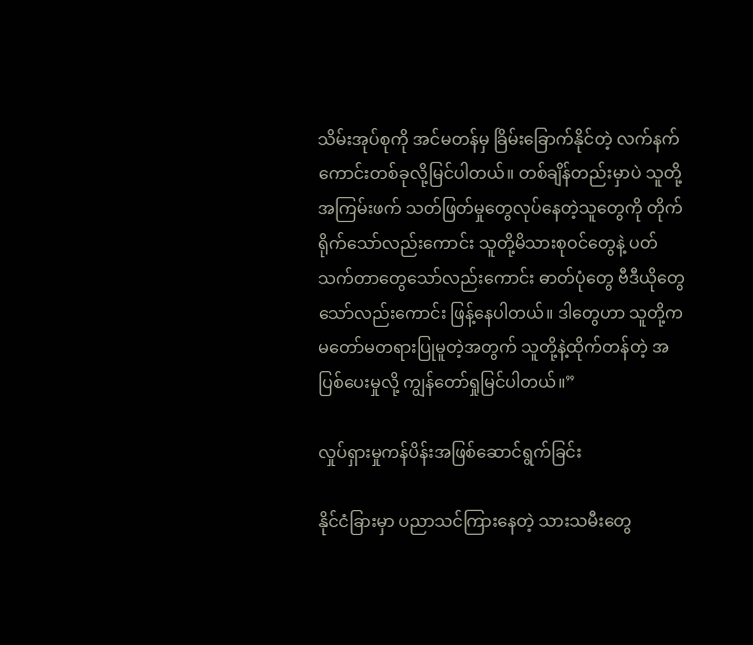သိမ်းအုပ်စုကို အင်မတန်မှ ခြိမ်းခြောက်နိုင်တဲ့ လက်နက်ကောင်းတစ်ခုလို့မြင်ပါတယ်။ တစ်ချိန်တည်းမှာပဲ သူတို့ အကြမ်းဖက် သတ်ဖြတ်မှုတွေလုပ်နေတဲ့သူတွေကို တိုက်ရိုက်သော်လည်းကောင်း သူတို့မိသားစုဝင်တွေနဲ့ ပတ်သက်တာတွေသော်လည်းကောင်း ဓာတ်ပုံတွေ ဗီဒီယိုတွေသော်လည်းကောင်း ဖြန့်နေပါတယ်။ ဒါတွေဟာ သူတို့ကမတော်မတရားပြုမူတဲ့အတွက် သူတို့နဲ့ထိုက်တန်တဲ့ အပြစ်ပေးမှုလို့ ကျွန်တော်ရှုမြင်ပါတယ်။”

လှုပ်ရှားမှုကန်ပိန်းအဖြစ်ဆောင်ရွက်ခြင်း

နိုင်ငံခြားမှာ ပညာသင်ကြားနေတဲ့ သားသမီးတွေ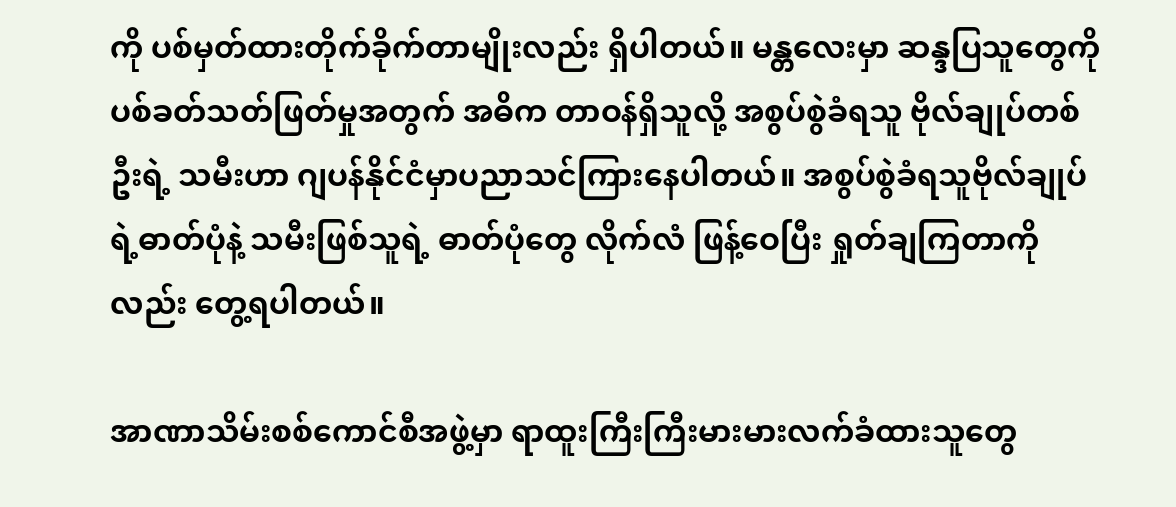ကို ပစ်မှတ်ထားတိုက်ခိုက်တာမျိုးလည်း ရှိပါတယ်။ မန္တလေးမှာ ဆန္ဒပြသူတွေကို ပစ်ခတ်သတ်ဖြတ်မှုအတွက် အဓိက တာဝန်ရှိသူလို့ အစွပ်စွဲခံရသူ ဗိုလ်ချုပ်တစ်ဦးရဲ့ သမီးဟာ ဂျပန်နိုင်ငံမှာပညာသင်ကြားနေပါတယ်။ အစွပ်စွဲခံရသူဗိုလ်ချုပ်ရဲ့ဓာတ်ပုံနဲ့ သမီးဖြစ်သူရဲ့ ဓာတ်ပုံတွေ လိုက်လံ ဖြန့်ဝေပြီး ရှုတ်ချကြတာကိုလည်း တွေ့ရပါတယ်။

အာဏာသိမ်းစစ်ကောင်စီအဖွဲ့မှာ ရာထူးကြီးကြီးမားမားလက်ခံထားသူတွေ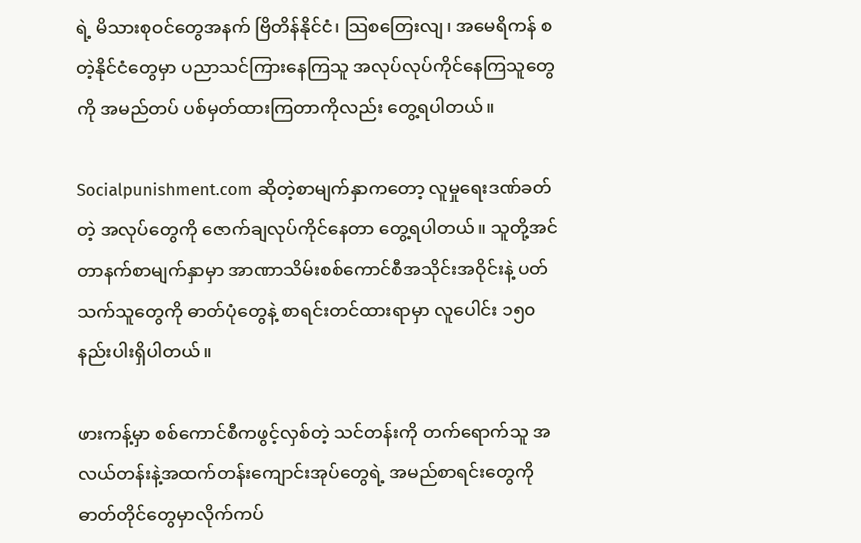ရဲ့ မိသားစုဝင်တွေအနက် ဗြိတိန်နိုင်ငံ၊ သြစတြေးလျ၊ အမေရိကန် စတဲ့နိုင်ငံတွေမှာ ပညာသင်ကြားနေကြသူ အလုပ်လုပ်ကိုင်နေကြသူတွေကို အမည်တပ် ပစ်မှတ်ထားကြတာကိုလည်း တွေ့ရပါတယ်။

Socialpunishment.com ဆိုတဲ့စာမျက်နှာကတော့ လူမှုရေးဒဏ်ခတ်တဲ့ အလုပ်တွေကို ဇောက်ချလုပ်ကိုင်နေတာ တွေ့ရပါတယ်။ သူတို့အင်တာနက်စာမျက်နှာမှာ အာဏာသိမ်းစစ်ကောင်စီအသိုင်းအဝိုင်းနဲ့ ပတ်သက်သူတွေကို ဓာတ်ပုံတွေနဲ့ စာရင်းတင်ထားရာမှာ လူပေါင်း ၁၅၀ နည်းပါးရှိပါတယ်။

ဖားကန့်မှာ စစ်ကောင်စီကဖွင့်လှစ်တဲ့ သင်တန်းကို တက်ရောက်သူ အလယ်တန်းနဲ့အထက်တန်းကျောင်းအုပ်တွေရဲ့ အမည်စာရင်းတွေကို ဓာတ်တိုင်တွေမှာလိုက်ကပ်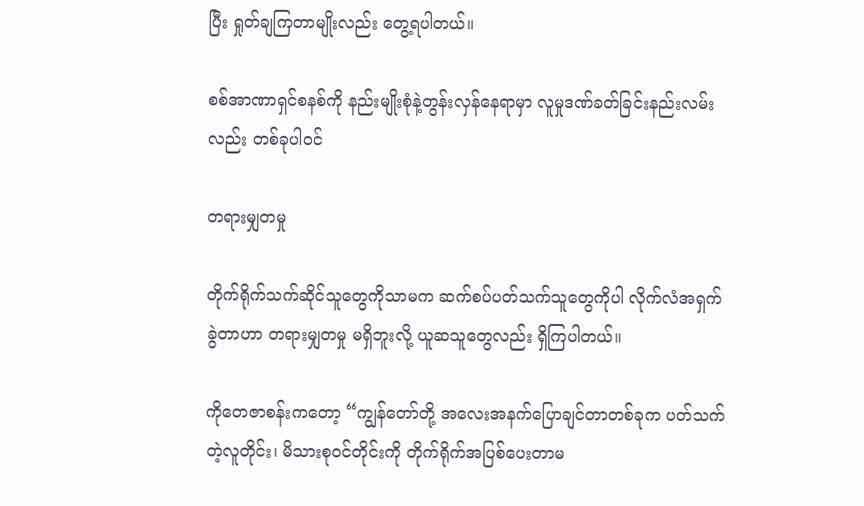ပြီး ရှုတ်ချကြတာမျိုးလည်း တွေ့ရပါတယ်။

စစ်အာဏာရှင်စနစ်ကို နည်းမျိုးစုံနဲ့တွန်းလှန်နေရာမှာ လူမှုဒဏ်ခတ်ခြင်းနည်းလမ်းလည်း တစ်ခုပါဝင်

တရားမျှတမှု

တိုက်ရိုက်သက်ဆိုင်သူတွေကိုသာမက ဆက်စပ်ပတ်သက်သူတွေကိုပါ လိုက်လံအရှက်ခွဲတာဟာ တရားမျှတမှု မရှိဘူးလို့ ယူဆသူတွေလည်း ရှိကြပါတယ်။

ကိုတေဇာစန်းကတော့ “ကျွန်တော်တို့ အလေးအနက်ပြောချင်တာတစ်ခုက ပတ်သက်တဲ့လူတိုင်း၊ မိသားစုဝင်တိုင်းကို တိုက်ရိုက်အပြစ်ပေးတာမ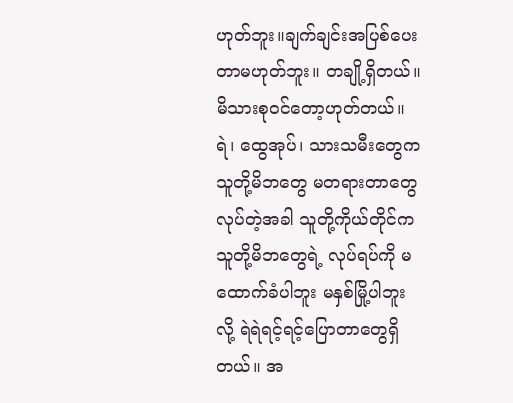ဟုတ်ဘူး။ချက်ချင်းအပြစ်ပေးတာမဟုတ်ဘူး။ တချို့ရှိတယ်။ မိသားစုဝင်တော့ဟုတ်တယ်။ ရဲ၊ ထွေအုပ်၊ သားသမီးတွေက သူတို့မိဘတွေ မတရားတာတွေလုပ်တဲ့အခါ သူတို့ကိုယ်တိုင်က သူတို့မိဘတွေရဲ့ လုပ်ရပ်ကို မထောက်ခံပါဘူး မနှစ်မြို့ပါဘူးလို့ ရဲရဲရင့်ရင့်ပြောတာတွေရှိတယ်။ အ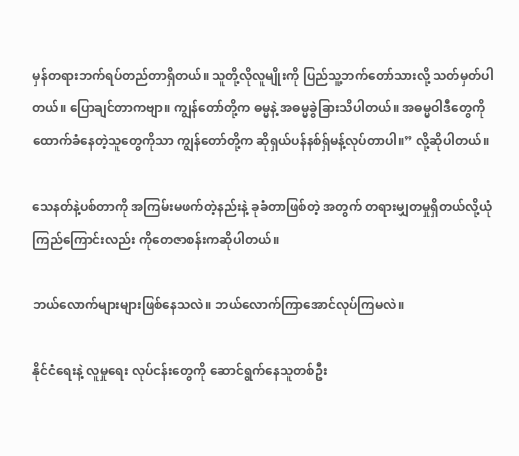မှန်တရားဘက်ရပ်တည်တာရှိတယ်။ သူတို့လိုလူမျိုးကို ပြည်သူ့ဘက်တော်သားလို့ သတ်မှတ်ပါတယ်။ ပြောချင်တာကဗျာ။ ကျွန်တော်တို့က ဓမ္မနဲ့ အဓမ္မခွဲခြားသိပါတယ်။ အဓမ္မဝါဒီတွေကို ထောက်ခံနေတဲ့သူတွေကိုသာ ကျွန်တော်တို့က ဆိုရှယ်ပန်နစ်ရှ်မန့်လုပ်တာပါ။” လို့ဆိုပါတယ်။

သေနတ်နဲ့ပစ်တာကို အကြမ်းမဖက်တဲ့နည်းနဲ့ ခုခံတာဖြစ်တဲ့ အတွက် တရားမျှတမှုရှိတယ်လို့ယုံကြည်ကြောင်းလည်း ကိုတေဇာစန်းကဆိုပါတယ်။

ဘယ်လောက်များများဖြစ်နေသလဲ။ ဘယ်လောက်ကြာအောင်လုပ်ကြမလဲ။

နိုင်ငံရေးနဲ့ လူမှုရေး လုပ်ငန်းတွေကို ဆောင်ရွက်နေသူတစ်ဦး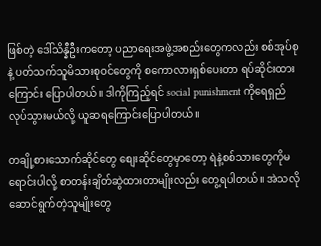ဖြစ်တဲ့ ဒေါ်သိန္နီဦးကတော့ ပညာရေးအဖွဲ့အစည်းတွေကလည်း စစ်အုပ်စုနဲ့ ပတ်သက်သူမိသားစုဝင်တွေကို စကောလားရှစ်ပေးတာ ရပ်ဆိုင်းထားကြောင်း ပြောပါတယ်။ ဒါကိုကြည့်ရင် social punishment ကိုရေရှည်လုပ်သွားမယ်လို့ ယူဆရကြောင်းပြောပါတယ်။

တချို့စားသောက်ဆိုင်တွေ စျေးဆိုင်တွေမှာတော့ ရဲနဲ့စစ်သားတွေကိုမရောင်းပါလို့ စာတန်းချိတ်ဆွဲထားတာမျိုးလည်း တွေ့ရပါတယ်။ အဲသလိုဆောင်ရွက်တဲ့သူမျိုးတွေ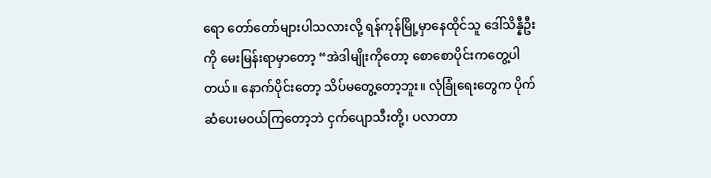ရော တော်တော်များပါသလားလို့ ရန်ကုန်မြို့မှာနေထိုင်သူ ဒေါ်သိန္နီဦးကို မေးမြန်းရာမှာတော့ “အဲဒါမျိုးကိုတော့ စောစောပိုင်းကတွေ့ပါတယ်။ နောက်ပိုင်းတော့ သိပ်မတွေ့တော့ဘူး။ လုံခြုံရေးတွေက ပိုက်ဆံပေးမဝယ်ကြတော့ဘဲ ငှက်ပျောသီးတို့၊ ပလာတာ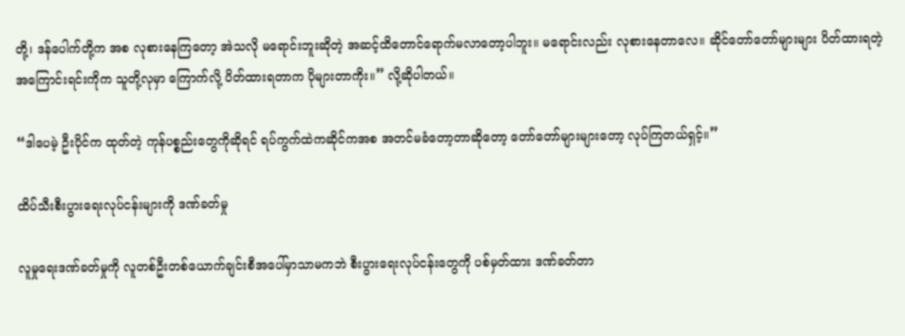တို့၊ ဒန်ပေါက်တို့က အစ လုစားနေကြတော့ အဲသလို မရောင်းဘူးဆိုတဲ့ အဆင့်ထိတောင်ရောက်မလာတော့ပါဘူး။ မရောင်းလည်း လုစားနေတာလေ။ ဆိုင်တော်တော်များများ ပိတ်ထားရတဲ့အကြောင်းရင်းကိုက သူတို့လုမှာ ကြောက်လို့ ပိတ်ထားရတာက ပိုများတာကိုး။” လို့ဆိုပါတယ်။

“ဒါပေမဲ့ ဦးပိုင်က ထုတ်တဲ့ ကုန်ပစ္စည်းတွေကိုဆိုရင် ရပ်ကွက်ထဲကဆိုင်ကအစ အတင်မခံတော့တာဆိုတော့ တော်တော်များများတော့ လုပ်ကြတယ်ရှင့်။”

ထိပ်သီးစီးပွားရေးလုပ်ငန်းများကို ဒဏ်ခတ်မှု

လူမှုရေးဒဏ်ခတ်မှုကို လူတစ်ဦးတစ်ယောက်ချင်းစီအပေါ်မှာသာမကဘဲ စီးပွားရေးလုပ်ငန်းတွေကို ပစ်မှတ်ထား ဒဏ်ခတ်တာ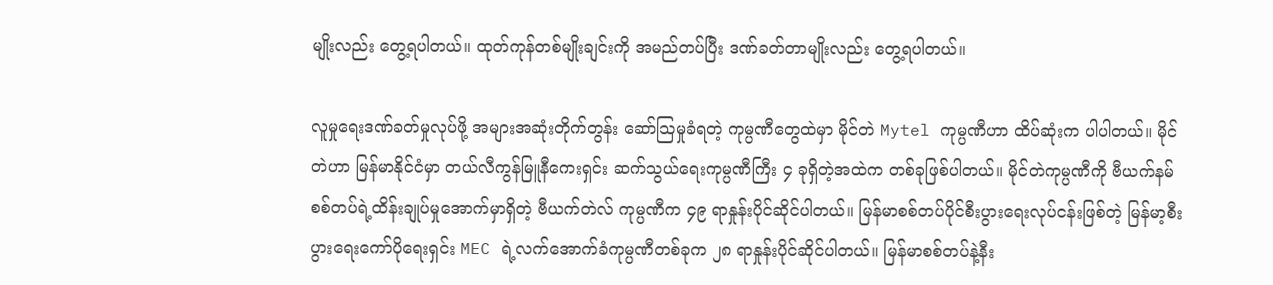မျိုးလည်း တွေ့ရပါတယ်။ ထုတ်ကုန်တစ်မျိုးချင်းကို အမည်တပ်ပြီး ဒဏ်ခတ်တာမျိုးလည်း တွေ့ရပါတယ်။

လူမှုရေးဒဏ်ခတ်မှုလုပ်ဖို့ အများအဆုံးတိုက်တွန်း ဆော်သြမှုခံရတဲ့ ကုမ္ပဏီတွေထဲမှာ မိုင်တဲ Mytel ကုမ္ပဏီဟာ ထိပ်ဆုံးက ပါပါတယ်။ မိုင်တဲဟာ မြန်မာနိုင်ငံမှာ တယ်လီကွန်မြူနီကေးရှင်း ဆက်သွယ်ရေးကုမ္ပဏီကြီး ၄ ခုရှိတဲ့အထဲက တစ်ခုဖြစ်ပါတယ်။ မိုင်တဲကုမ္ပဏီကို ဗီယက်နမ်စစ်တပ်ရဲ့ထိန်းချုပ်မှုအောက်မှာရှိတဲ့ ဗီယက်တဲလ် ကုမ္ပဏီက ၄၉ ရာနှုန်းပိုင်ဆိုင်ပါတယ်။ မြန်မာစစ်တပ်ပိုင်စီးပွားရေးလုပ်ငန်းဖြစ်တဲ့ မြန်မာ့စီးပွားရေးကော်ပိုရေးရှင်း MEC ရဲ့လက်အောက်ခံကုမ္ပဏီတစ်ခုက ၂၈ ရာနှုန်းပိုင်ဆိုင်ပါတယ်။ မြန်မာစစ်တပ်နဲ့နီး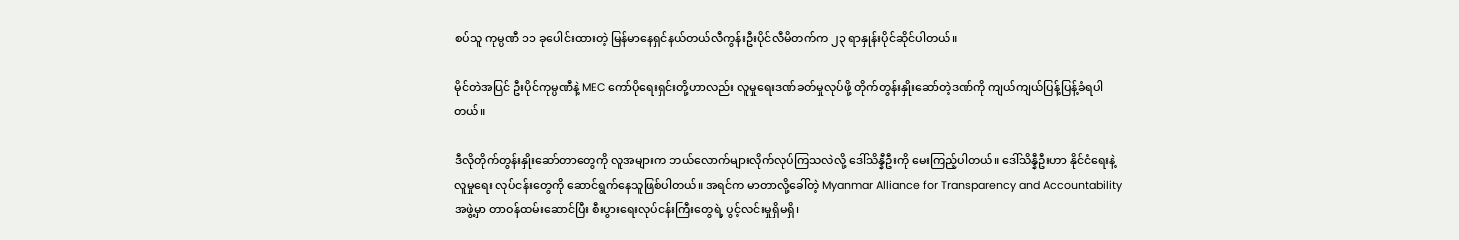စပ်သူ ကုမ္ပဏီ ၁၁ ခုပေါင်းထားတဲ့ မြန်မာနေရှင်နယ်တယ်လီကွန်းဦးပိုင်လီမိတက်က ၂၃ ရာနှုန်းပိုင်ဆိုင်ပါတယ်။

မိုင်တဲအပြင် ဦးပိုင်ကုမ္ပဏီနဲ့ MEC ကော်ပိုရေးရှင်းတို့ဟာလည်း လူမှုရေးဒဏ်ခတ်မှုလုပ်ဖို့ တိုက်တွန်းနှိုးဆော်တဲ့ဒဏ်ကို ကျယ်ကျယ်ပြန့်ပြန့်ခံရပါတယ်။

ဒီလိုတိုက်တွန်းနှိုးဆော်တာတွေကို လူအများက ဘယ်လောက်များလိုက်လုပ်ကြသလဲလို့ ဒေါ်သိန္နီဦးကို မေးကြည့်ပါတယ်။ ဒေါ်သိန္နီဦးဟာ နိုင်ငံရေးနဲ့ လူမှုရေး လုပ်ငန်းတွေကို ဆောင်ရွက်နေသူဖြစ်ပါတယ်။ အရင်က မာတာလို့ခေါ်တဲ့ Myanmar Alliance for Transparency and Accountability အဖွဲ့မှာ တာဝန်ထမ်းဆောင်ပြီး စီးပွားရေးလုပ်ငန်းကြီးတွေရဲ့ ပွင့်လင်းမှုရှိမရှိ၊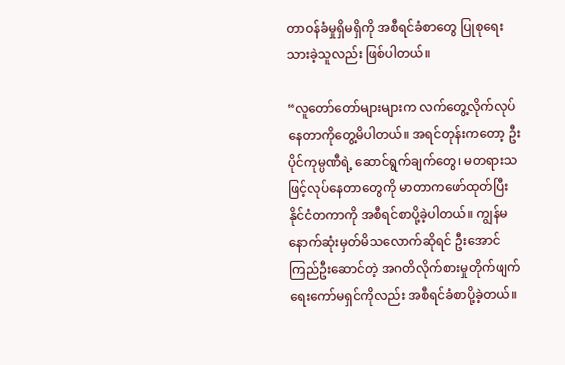တာဝန်ခံမှုရှိမရှိကို အစီရင်ခံစာတွေ ပြုစုရေးသားခဲ့သူလည်း ဖြစ်ပါတယ်။

“လူတော်တော်များများက လက်တွေ့လိုက်လုပ်နေတာကိုတွေ့မိပါတယ်။ အရင်တုန်းကတော့ ဦးပိုင်ကုမ္ပဏီရဲ့ ဆောင်ရွက်ချက်တွေ၊ မတရားသဖြင့်လုပ်နေတာတွေကို မာတာကဖော်ထုတ်ပြီး နိုင်ငံတကာကို အစီရင်စာပို့ခဲ့ပါတယ်။ ကျွန်မနောက်ဆုံးမှတ်မိသလောက်ဆိုရင် ဦးအောင်ကြည်ဦးဆောင်တဲ့ အဂတိလိုက်စားမှုတိုက်ဖျက်ရေးကော်မရှင်ကိုလည်း အစီရင်ခံစာပို့ခဲ့တယ်။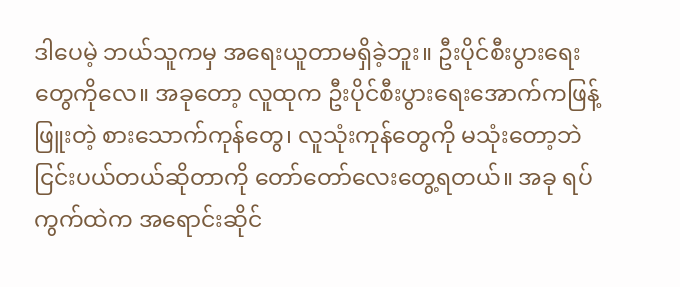ဒါပေမဲ့ ဘယ်သူကမှ အရေးယူတာမရှိခဲ့ဘူး။ ဦးပိုင်စီးပွားရေးတွေကိုလေ။ အခုတော့ လူထုက ဦးပိုင်စီးပွားရေးအောက်ကဖြန့်ဖြူးတဲ့ စားသောက်ကုန်တွေ၊ လူသုံးကုန်တွေကို မသုံးတော့ဘဲ ငြင်းပယ်တယ်ဆိုတာကို တော်တော်လေးတွေ့ရတယ်။ အခု ရပ်ကွက်ထဲက အရောင်းဆိုင်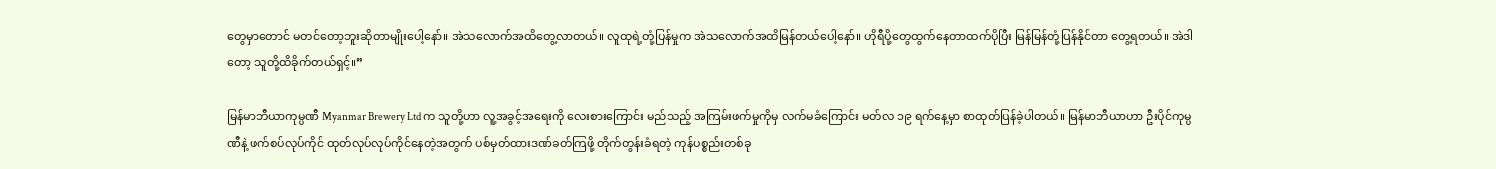တွေမှာတောင် မတင်တော့ဘူးဆိုတာမျိုးပေါ့နော်။ အဲသလောက်အထိတွေ့လာတယ်။ လူထုရဲ့တုံ့ပြန်မှုက အဲသလောက်အထိမြန်တယ်ပေါ့နော်။ ဟိုရီပို့တွေထွက်နေတာထက်ပိုပြီး မြန်မြန်တုံ့ပြန်နိုင်တာ တွေ့ရတယ်။ အဲဒါတော့ သူတို့ထိခိုက်တယ်ရှင့်။”

မြန်မာဘီယာကုမ္ပဏီ Myanmar Brewery Ltd က သူတို့ဟာ လူ့အခွင့်အရေးကို လေးစားကြောင်း မည်သည့် အကြမ်းဖက်မှုကိုမှ လက်မခံကြောင်း မတ်လ ၁၉ ရက်နေ့မှာ စာထုတ်ပြန်ခဲ့ပါတယ်။ မြန်မာဘီယာဟာ ဦးပိုင်ကုမ္ပဏီနဲ့ ဖက်စပ်လုပ်ကိုင် ထုတ်လုပ်လုပ်ကိုင်နေတဲ့အတွက် ပစ်မှတ်ထားဒဏ်ခတ်ကြဖို့ တိုက်တွန်းခံရတဲ့ ကုန်ပစ္စည်းတစ်ခု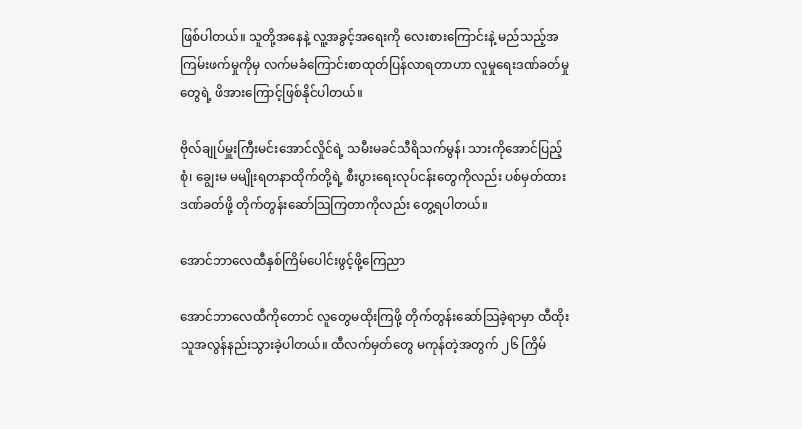ဖြစ်ပါတယ်။ သူတို့အနေနဲ့ လူ့အခွင့်အရေးကို လေးစားကြောင်းနဲ့ မည်သည့်အကြမ်းဖက်မှုကိုမှ လက်မခံကြောင်းစာထုတ်ပြန်လာရတာဟာ လူမှုရေးဒဏ်ခတ်မှုတွေရဲ့ ဖိအားကြောင့်ဖြစ်နိုင်ပါတယ်။

ဗိုလ်ချုပ်မှူးကြီးမင်းအောင်လှိုင်ရဲ့ သမီးမခင်သီရိသက်မွန်၊ သားကိုအောင်ပြည့်စုံ၊ ချွေးမ မမျိုးရတနာထိုက်တို့ရဲ့ စီးပွားရေးလုပ်ငန်းတွေကိုလည်း ပစ်မှတ်ထားဒဏ်ခတ်ဖို့ တိုက်တွန်းဆော်သြကြတာကိုလည်း တွေ့ရပါတယ်။

အောင်ဘာလေထီနှစ်ကြိမ်ပေါင်းဖွင့်ဖို့ကြေညာ

အောင်ဘာလေထီကိုတောင် လူတွေမထိုးကြဖို့ တိုက်တွန်းဆော်သြခဲ့ရာမှာ ထီထိုးသူအလွန်နည်းသွားခဲ့ပါတယ်။ ထီလက်မှတ်တွေ မကုန်တဲ့အတွက် ၂၆ ကြိမ်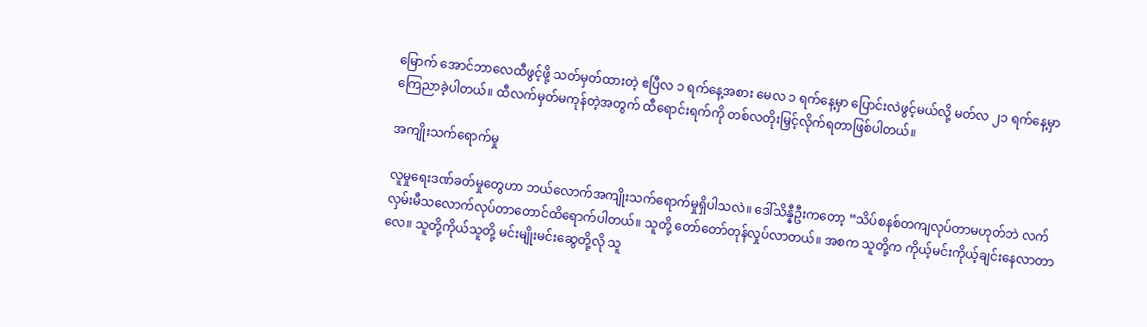မြောက် အောင်ဘာလေထီဖွင့်ဖို့ သတ်မှတ်ထားတဲ့ ဧပြီလ ၁ ရက်နေ့အစား မေလ ၁ ရက်နေ့မှာ ပြောင်းလဲဖွင့်မယ်လို့ မတ်လ ၂၁ ရက်နေ့မှာ ကြေညာခဲ့ပါတယ်။ ထီလက်မှတ်မကုန်တဲ့အတွက် ထီရောင်းရက်ကို တစ်လတိုးမြှင့်လိုက်ရတာဖြစ်ပါတယ်။

အကျိုးသက်ရောက်မှု

လူမှုရေးဒဏ်ခတ်မှုတွေဟာ ဘယ်လောက်အကျိုးသက်ရောက်မှုရှိပါသလဲ။ ဒေါ်သိန္နီဦးကတော့ “သိပ်စနစ်တကျလုပ်တာမဟုတ်ဘဲ လက်လှမ်းမီသလောက်လုပ်တာတောင်ထိရောက်ပါတယ်။ သူတို့ တော်တော်တုန်လှုပ်လာတယ်။ အစက သူတို့က ကိုယ့်မင်းကိုယ့်ချင်းနေလာတာလေ။ သူတို့ကိုယ်သူတို့ မင်းမျိုးမင်းဆွေတို့လို သူ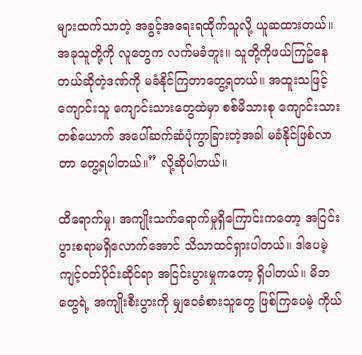များထက်သာတဲ့ အခွင့်အရေးရထိုက်သူလို့ ယူဆထားတယ်။ အခုသူတို့ကို လူတွေက လက်မခံဘူး။ သူတို့ကိုဖယ်ကြဥ်နေတယ်ဆိုတဲ့ဒဏ်ကို မခံနိုင်ကြတာတွေ့ရတယ်။ အထူးသဖြင့် ကျောင်းသူ ကျောင်းသားတွေထဲမှာ စစ်မိသားစု ကျောင်းသားတစ်ယောက် အပေါ်ဆက်ဆံပုံကွာခြားတဲ့အခါ မခံနိုင်ဖြစ်လာတာ တွေ့ရပါတယ်။” လို့ဆိုပါတယ်။

ထိရောက်မှု၊ အကျိုးသက်ရောက်မှုရှိကြောင်းကတော့ အငြင်းပွားစရာမရှိလောက်အောင် သိသာထင်ရှားပါတယ်။ ဒါပေမဲ့ ကျင့်ဝတ်ပိုင်းဆိုင်ရာ အငြင်းပွားမှုကတော့ ရှိပါတယ်။ မိဘတွေရဲ့ အကျိုးစီးပွားကို မျှဝေခံစားသူတွေ ဖြစ်ကြပေမဲ့ ကိုယ်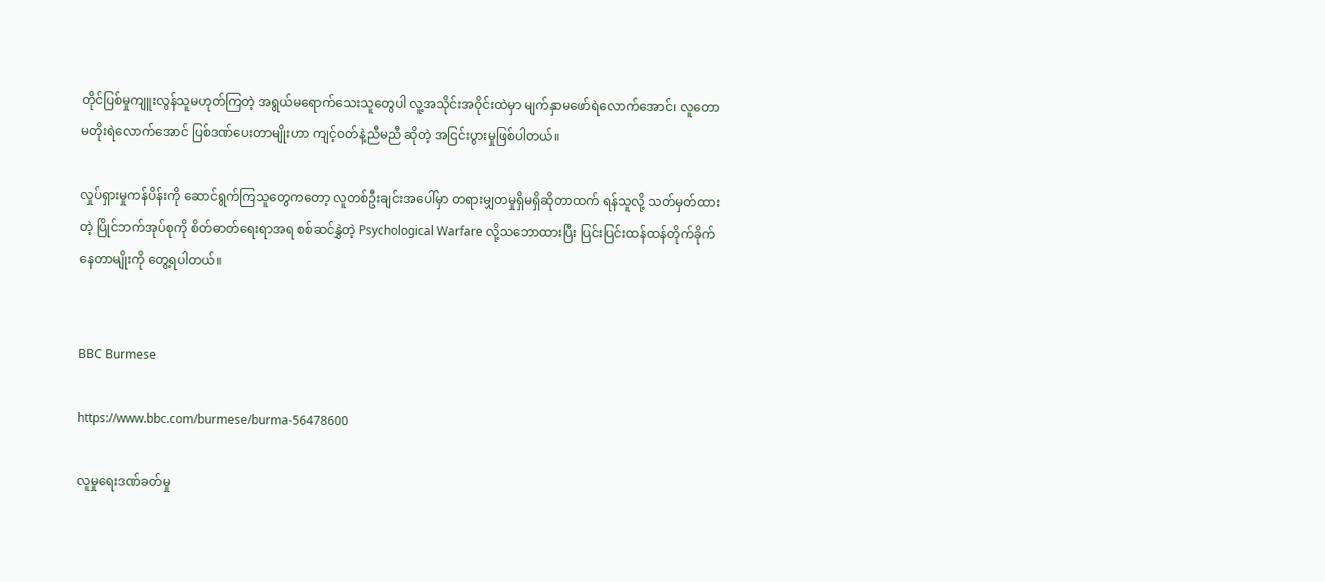တိုင်ပြစ်မှုကျူးလွန်သူမဟုတ်ကြတဲ့ အရွယ်မရောက်သေးသူတွေပါ လူ့အသိုင်းအဝိုင်းထဲမှာ မျက်နှာမဖော်ရဲလောက်အောင်၊ လူတောမတိုးရဲလောက်အောင် ပြစ်ဒဏ်ပေးတာမျိုးဟာ ကျင့်ဝတ်နဲ့ညီမညီ ဆိုတဲ့ အငြင်းပွားမှုဖြစ်ပါတယ်။

လှုပ်ရှားမှုကန်ပိန်းကို ဆောင်ရွက်ကြသူတွေကတော့ လူတစ်ဦးချင်းအပေါ်မှာ တရားမျှတမှုရှိမရှိဆိုတာထက် ရန်သူလို့ သတ်မှတ်ထားတဲ့ ပြိုင်ဘက်အုပ်စုကို စိတ်ဓာတ်ရေးရာအရ စစ်ဆင်နွှဲတဲ့ Psychological Warfare လို့သဘောထားပြီး ပြင်းပြင်းထန်ထန်တိုက်ခိုက်နေတာမျိုးကို တွေ့ရပါတယ်။


BBC Burmese

https://www.bbc.com/burmese/burma-56478600

လူမှုရေးဒဏ်ခတ်မှု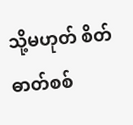သို့မဟုတ် စိတ်ဓာတ်စစ်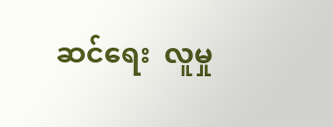ဆင်ရေး  လူမှု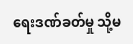ရေးဒဏ်ခတ်မှု သို့မ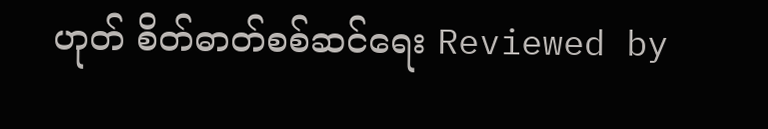ဟုတ် စိတ်ဓာတ်စစ်ဆင်ရေး Reviewed by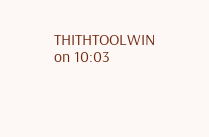THITHTOOLWIN on 10:03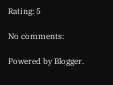Rating: 5

No comments:

Powered by Blogger.